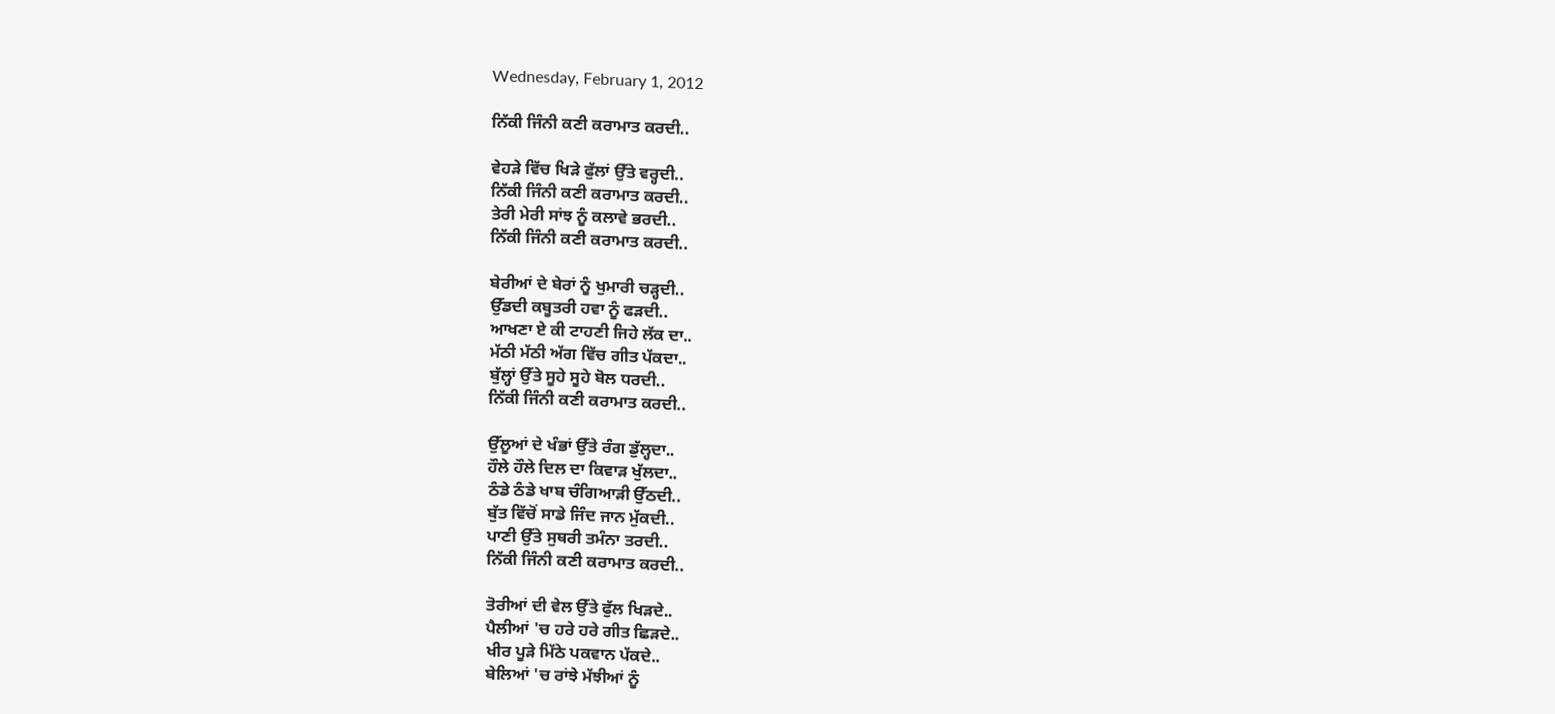Wednesday, February 1, 2012

ਨਿੱਕੀ ਜਿੰਨੀ ਕਣੀ ਕਰਾਮਾਤ ਕਰਦੀ..

ਵੇਹੜੇ ਵਿੱਚ ਖਿੜੇ ਫੁੱਲਾਂ ਉੱਤੇ ਵਰ੍ਹਦੀ..
ਨਿੱਕੀ ਜਿੰਨੀ ਕਣੀ ਕਰਾਮਾਤ ਕਰਦੀ..
ਤੇਰੀ ਮੇਰੀ ਸਾਂਝ ਨੂੰ ਕਲਾਵੇ ਭਰਦੀ..
ਨਿੱਕੀ ਜਿੰਨੀ ਕਣੀ ਕਰਾਮਾਤ ਕਰਦੀ..

ਬੇਰੀਆਂ ਦੇ ਬੇਰਾਂ ਨੂੰ ਖੁਮਾਰੀ ਚੜ੍ਹਦੀ..
ਉੱਡਦੀ ਕਬੂਤਰੀ ਹਵਾ ਨੂੰ ਫੜਦੀ..
ਆਖਣਾ ਏ ਕੀ ਟਾਹਣੀ ਜਿਹੇ ਲੱਕ ਦਾ..
ਮੱਠੀ ਮੱਠੀ ਅੱਗ ਵਿੱਚ ਗੀਤ ਪੱਕਦਾ..
ਬੁੱਲ੍ਹਾਂ ਉੱਤੇ ਸੂਹੇ ਸੂਹੇ ਬੋਲ ਧਰਦੀ..
ਨਿੱਕੀ ਜਿੰਨੀ ਕਣੀ ਕਰਾਮਾਤ ਕਰਦੀ..

ਉੱਲੂਆਂ ਦੇ ਖੰਭਾਂ ਉੱਤੇ ਰੰਗ ਡੁੱਲ੍ਹਦਾ..
ਹੌਲੇ ਹੌਲੇ ਦਿਲ ਦਾ ਕਿਵਾੜ ਖੁੱਲਦਾ..
ਠੰਡੇ ਠੰਡੇ ਖਾਬ ਚੰਗਿਆੜੀ ਉੱਠਦੀ..
ਬੁੱਤ ਵਿੱਚੋਂ ਸਾਡੇ ਜਿੰਦ ਜਾਨ ਮੁੱਕਦੀ..
ਪਾਣੀ ਉੱਤੇ ਸੁਥਰੀ ਤਮੰਨਾ ਤਰਦੀ..
ਨਿੱਕੀ ਜਿੰਨੀ ਕਣੀ ਕਰਾਮਾਤ ਕਰਦੀ..

ਤੋਰੀਆਂ ਦੀ ਵੇਲ ਉੱਤੇ ਫੁੱਲ ਖਿੜਦੇ..
ਪੈਲੀਆਂ 'ਚ ਹਰੇ ਹਰੇ ਗੀਤ ਛਿੜਦੇ..
ਖੀਰ ਪੂੜੇ ਮਿੱਠੇ ਪਕਵਾਨ ਪੱਕਦੇ..
ਬੇਲਿਆਂ 'ਚ ਰਾਂਝੇ ਮੱਝੀਆਂ ਨੂੰ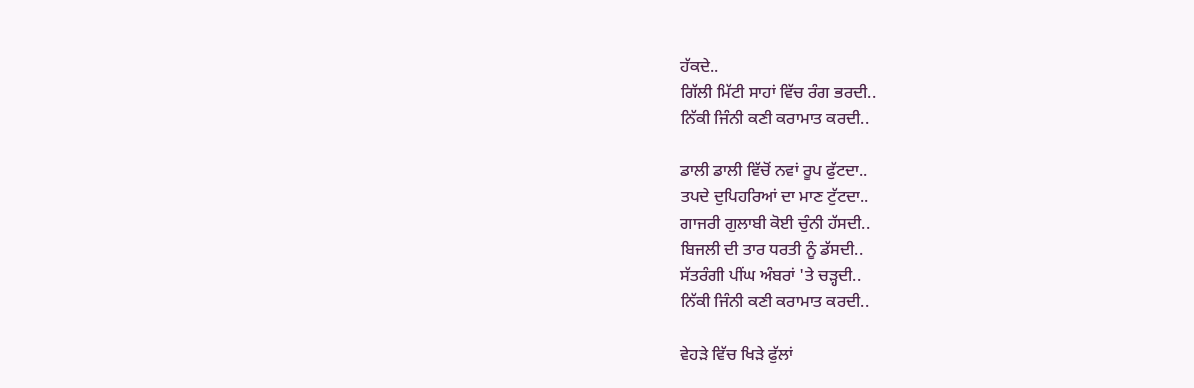ਹੱਕਦੇ..
ਗਿੱਲੀ ਮਿੱਟੀ ਸਾਹਾਂ ਵਿੱਚ ਰੰਗ ਭਰਦੀ..
ਨਿੱਕੀ ਜਿੰਨੀ ਕਣੀ ਕਰਾਮਾਤ ਕਰਦੀ..

ਡਾਲੀ ਡਾਲੀ ਵਿੱਚੋਂ ਨਵਾਂ ਰੂਪ ਫੁੱਟਦਾ..
ਤਪਦੇ ਦੁਪਿਹਰਿਆਂ ਦਾ ਮਾਣ ਟੁੱਟਦਾ..
ਗਾਜਰੀ ਗੁਲਾਬੀ ਕੋਈ ਚੁੰਨੀ ਹੱਸਦੀ..
ਬਿਜਲੀ ਦੀ ਤਾਰ ਧਰਤੀ ਨੂੰ ਡੱਸਦੀ..
ਸੱਤਰੰਗੀ ਪੀਂਘ ਅੰਬਰਾਂ 'ਤੇ ਚੜ੍ਹਦੀ..
ਨਿੱਕੀ ਜਿੰਨੀ ਕਣੀ ਕਰਾਮਾਤ ਕਰਦੀ..

ਵੇਹੜੇ ਵਿੱਚ ਖਿੜੇ ਫੁੱਲਾਂ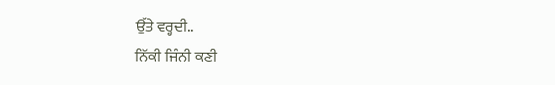ਉੱਤੇ ਵਰ੍ਹਦੀ..
ਨਿੱਕੀ ਜਿੰਨੀ ਕਣੀ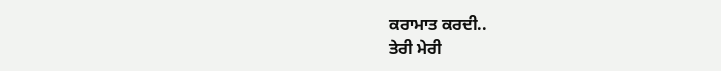ਕਰਾਮਾਤ ਕਰਦੀ..
ਤੇਰੀ ਮੇਰੀ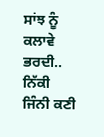ਸਾਂਝ ਨੂੰ ਕਲਾਵੇ ਭਰਦੀ..
ਨਿੱਕੀ ਜਿੰਨੀ ਕਣੀ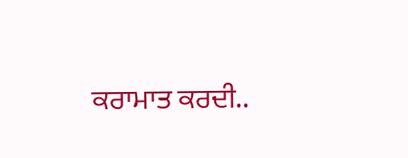ਕਰਾਮਾਤ ਕਰਦੀ..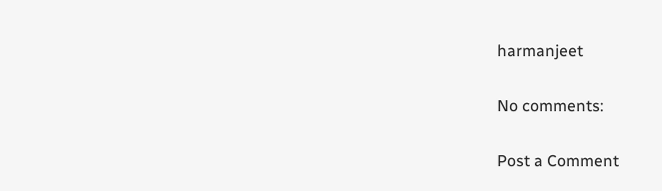harmanjeet

No comments:

Post a Comment